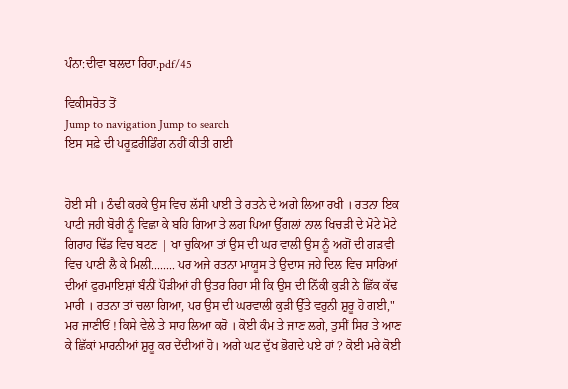ਪੰਨਾ:ਦੀਵਾ ਬਲਦਾ ਰਿਹਾ.pdf/45

ਵਿਕੀਸਰੋਤ ਤੋਂ
Jump to navigation Jump to search
ਇਸ ਸਫ਼ੇ ਦੀ ਪਰੂਫ਼ਰੀਡਿੰਗ ਨਹੀਂ ਕੀਤੀ ਗਈ


ਹੋਈ ਸੀ । ਠੰਢੀ ਕਰਕੇ ਉਸ ਵਿਚ ਲੱਸੀ ਪਾਈ ਤੇ ਰਤਨੇ ਦੇ ਅਗੇ ਲਿਆ ਰਖੀ । ਰਤਨਾ ਇਕ ਪਾਟੀ ਜਹੀ ਬੋਰੀ ਨੂੰ ਵਿਛਾ ਕੇ ਬਹਿ ਗਿਆ ਤੇ ਲਗ ਪਿਆ ਉੱਗਲਾਂ ਨਾਲ ਖਿਚੜੀ ਦੇ ਮੋਟੇ ਮੋਟੇ ਗਿਰਾਹ ਢਿੱਡ ਵਿਚ ਬਟਣ | ਖਾ ਚੁਕਿਆ ਤਾਂ ਉਸ ਦੀ ਘਰ ਵਾਲੀ ਉਸ ਨੂੰ ਅਗੋਂ ਦੀ ਗੜਵੀ ਵਿਚ ਪਾਣੀ ਲੈ ਕੇ ਮਿਲੀ........ ਪਰ ਅਜੇ ਰਤਨਾ ਮਾਯੂਸ ਤੇ ਉਦਾਸ ਜਹੇ ਦਿਲ ਵਿਚ ਸਾਰਿਆਂ ਦੀਆਂ ਫੁਰਮਾਇਸ਼ਾਂ ਬੰਨੀਂ ਪੌੜੀਆਂ ਹੀ ਉਤਰ ਰਿਹਾ ਸੀ ਕਿ ਉਸ ਦੀ ਨਿੱਕੀ ਕੁੜੀ ਨੇ ਛਿੱਕ ਕੱਢ ਮਾਰੀ । ਰਤਨਾ ਤਾਂ ਚਲਾ ਗਿਆ, ਪਰ ਉਸ ਦੀ ਘਰਵਾਲੀ ਕੁੜੀ ਉੱਤੇ ਵਰੁਨੀ ਸ਼ੁਰੂ ਹੋ ਗਈ," ਮਰ ਜਾਣੀਓਂ ! ਕਿਸੇ ਵੇਲੇ ਤੇ ਸਾਹ ਲਿਆ ਕਰੋ । ਕੋਈ ਕੰਮ ਤੇ ਜਾਣ ਲਗੇ, ਤੁਸੀਂ ਸਿਰ ਤੇ ਆਣ ਕੇ ਛਿੱਕਾਂ ਮਾਰਨੀਆਂ ਸ਼ੁਰੂ ਕਰ ਦੇਂਦੀਆਂ ਹੋ। ਅਗੇ ਘਟ ਦੁੱਖ ਭੋਗਦੇ ਪਏ ਹਾਂ ? ਕੋਈ ਮਰੇ ਕੋਈ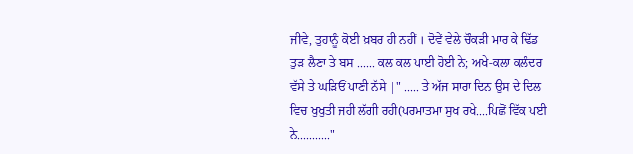ਜੀਵੇ, ਤੁਹਾਨੂੰ ਕੋਈ ਖ਼ਬਰ ਹੀ ਨਹੀਂ । ਦੋਵੇਂ ਵੇਲੇ ਚੌਕੜੀ ਮਾਰ ਕੇ ਢਿੱਡ ਤੁੜ ਲੈਣਾ ਤੇ ਬਸ ...... ਕਲ ਕਲ ਪਾਈ ਹੋਈ ਨੇ; ਅਖੇ-ਕਲਾ ਕਲੰਦਰ ਵੱਸੇ ਤੇ ਘੜਿਓਂ ਪਾਣੀ ਨੱਸੇ |" ..... ਤੇ ਅੱਜ ਸਾਰਾ ਦਿਨ ਉਸ ਦੇ ਦਿਲ ਵਿਚ ਖੁਖੁਤੀ ਜਹੀ ਲੱਗੀ ਰਹੀ(ਪਰਮਾਤਮਾ ਸੁਖ ਰਖੇ....ਪਿਛੋਂ ਵਿੱਕ ਪਈ ਨੇ..........."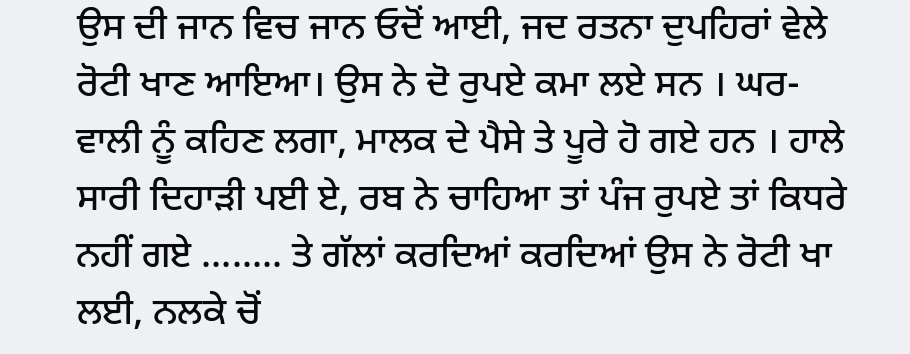ਉਸ ਦੀ ਜਾਨ ਵਿਚ ਜਾਨ ਓਦੋਂ ਆਈ, ਜਦ ਰਤਨਾ ਦੁਪਹਿਰਾਂ ਵੇਲੇ ਰੋਟੀ ਖਾਣ ਆਇਆ। ਉਸ ਨੇ ਦੋ ਰੁਪਏ ਕਮਾ ਲਏ ਸਨ । ਘਰ-ਵਾਲੀ ਨੂੰ ਕਹਿਣ ਲਗਾ, ਮਾਲਕ ਦੇ ਪੈਸੇ ਤੇ ਪੂਰੇ ਹੋ ਗਏ ਹਨ । ਹਾਲੇ ਸਾਰੀ ਦਿਹਾੜੀ ਪਈ ਏ, ਰਬ ਨੇ ਚਾਹਿਆ ਤਾਂ ਪੰਜ ਰੁਪਏ ਤਾਂ ਕਿਧਰੇ ਨਹੀਂ ਗਏ ........ ਤੇ ਗੱਲਾਂ ਕਰਦਿਆਂ ਕਰਦਿਆਂ ਉਸ ਨੇ ਰੋਟੀ ਖਾ ਲਈ, ਨਲਕੇ ਚੋਂ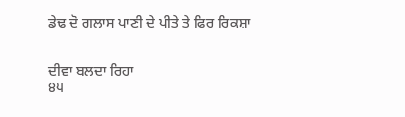ਡੇਢ ਦੋ ਗਲਾਸ ਪਾਣੀ ਦੇ ਪੀਤੇ ਤੇ ਫਿਰ ਰਿਕਸ਼ਾ


ਦੀਵਾ ਬਲਦਾ ਰਿਹਾ
੪੫